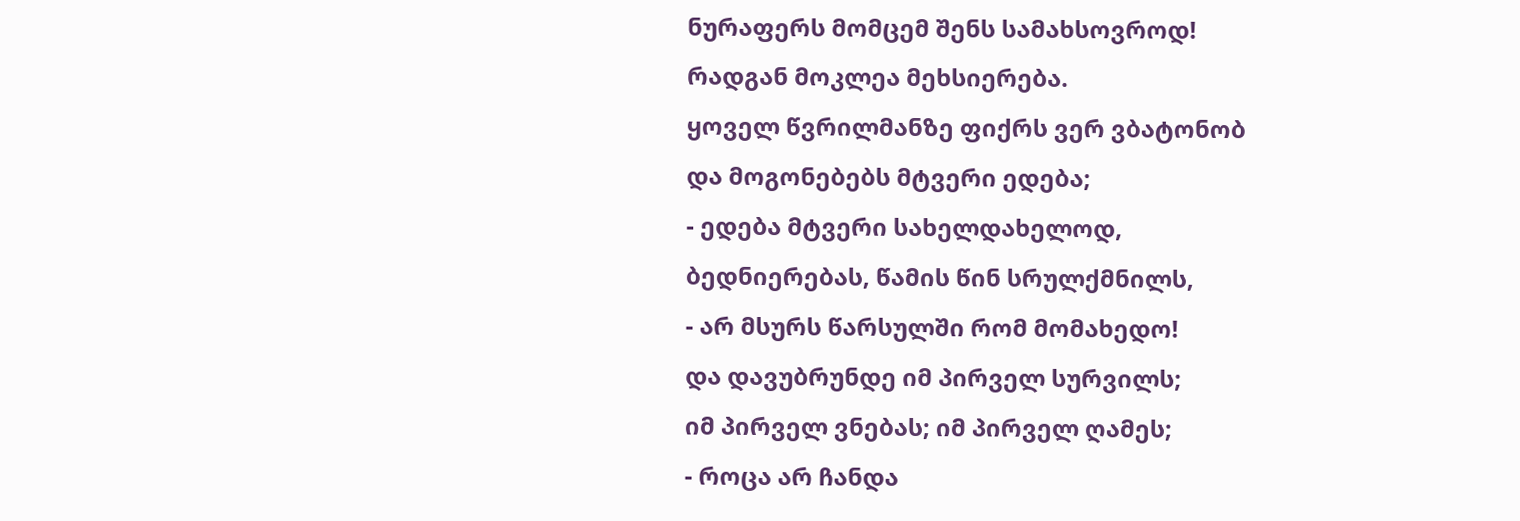ნურაფერს მომცემ შენს სამახსოვროდ!
რადგან მოკლეა მეხსიერება.
ყოველ წვრილმანზე ფიქრს ვერ ვბატონობ
და მოგონებებს მტვერი ედება;
- ედება მტვერი სახელდახელოდ,
ბედნიერებას, წამის წინ სრულქმნილს,
- არ მსურს წარსულში რომ მომახედო!
და დავუბრუნდე იმ პირველ სურვილს;
იმ პირველ ვნებას; იმ პირველ ღამეს;
- როცა არ ჩანდა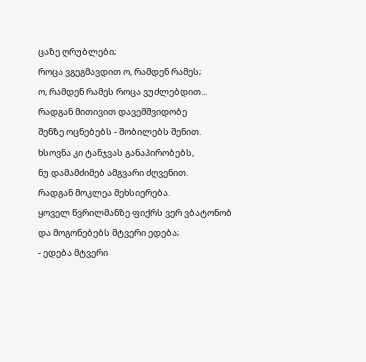ცაზე ღრუბლები;
როცა ვგეგმავდით ო, რამდენ რამეს;
ო, რამდენ რამეს როცა ვუძლებდით...
რადგან მითივით დავემშვიდობე
შენზე ოცნებებს - შობილებს შენით.
ხსოვნა კი ტანჯვას განაპირობებს,
ნუ დამამძიმებ ამგვარი ძღვენით.
რადგან მოკლეა მეხსიერება.
ყოველ წვრილმანზე ფიქრს ვერ ვბატონობ
და მოგონებებს მტვერი ედება;
- ედება მტვერი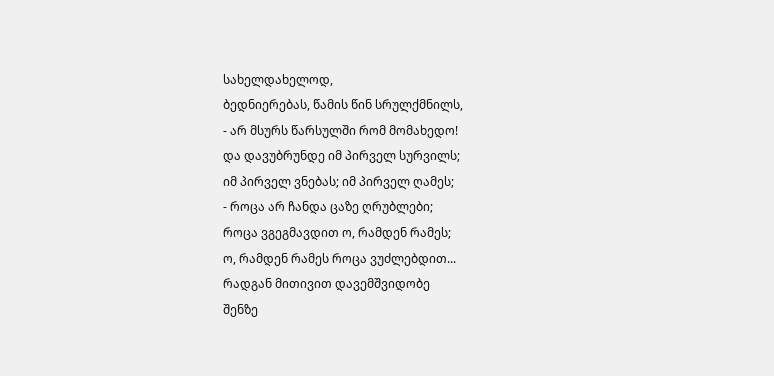სახელდახელოდ,
ბედნიერებას, წამის წინ სრულქმნილს,
- არ მსურს წარსულში რომ მომახედო!
და დავუბრუნდე იმ პირველ სურვილს;
იმ პირველ ვნებას; იმ პირველ ღამეს;
- როცა არ ჩანდა ცაზე ღრუბლები;
როცა ვგეგმავდით ო, რამდენ რამეს;
ო, რამდენ რამეს როცა ვუძლებდით...
რადგან მითივით დავემშვიდობე
შენზე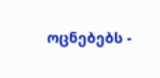ოცნებებს -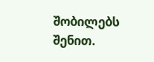შობილებს შენით.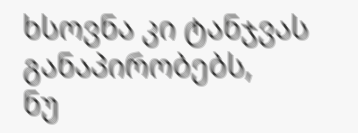ხსოვნა კი ტანჯვას განაპირობებს,
ნუ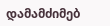დამამძიმებ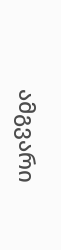ამგვარი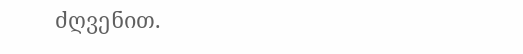ძღვენით.